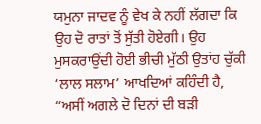ਯਮੁਨਾ ਜਾਦਵ ਨੂੰ ਵੇਖ ਕੇ ਨਹੀਂ ਲੱਗਦਾ ਕਿ ਉਹ ਦੋ ਰਾਤਾਂ ਤੋਂ ਸੁੱਤੀ ਹੋਏਗੀ। ਉਹ ਮੁਸਕਰਾਉਂਦੀ ਹੋਈ ਭੀਚੀ ਮੁੱਠੀ ਉਤਾਂਹ ਚੁੱਕੀ ‘ਲਾਲ ਸਲਾਮ’ ਆਖਦਿਆਂ ਕਹਿੰਦੀ ਹੈ, “ਅਸੀਂ ਅਗਲੇ ਦੋ ਦਿਨਾਂ ਦੀ ਬੜੀ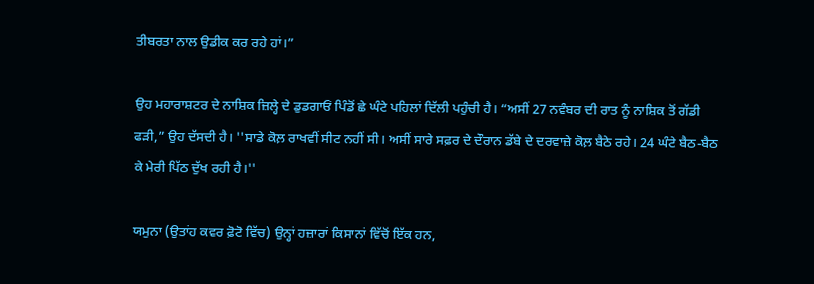ਤੀਬਰਤਾ ਨਾਲ ਉਡੀਕ ਕਰ ਰਹੇ ਹਾਂ।”

ਉਹ ਮਹਾਰਾਸ਼ਟਰ ਦੇ ਨਾਸ਼ਿਕ ਜ਼ਿਲ੍ਹੇ ਦੇ ਡੁਡਗਾਓਂ ਪਿੰਡੋਂ ਛੇ ਘੰਟੇ ਪਹਿਲਾਂ ਦਿੱਲੀ ਪਹੁੰਚੀ ਹੈ। “ਅਸੀਂ 27 ਨਵੰਬਰ ਦੀ ਰਾਤ ਨੂੰ ਨਾਸ਼ਿਕ ਤੋਂ ਗੱਡੀ ਫੜੀ,” ਉਹ ਦੱਸਦੀ ਹੈ। ''ਸਾਡੇ ਕੋਲ਼ ਰਾਖਵੀਂ ਸੀਟ ਨਹੀਂ ਸੀ। ਅਸੀਂ ਸਾਰੇ ਸਫ਼ਰ ਦੇ ਦੌਰਾਨ ਡੱਬੇ ਦੇ ਦਰਵਾਜ਼ੇ ਕੋਲ਼ ਬੈਠੇ ਰਹੇ। 24 ਘੰਟੇ ਬੈਠ-ਬੈਠ ਕੇ ਮੇਰੀ ਪਿੱਠ ਦੁੱਖ ਰਹੀ ਹੈ।''

ਯਮੁਨਾ (ਉਤਾਂਹ ਕਵਰ ਫ਼ੋਟੋ ਵਿੱਚ) ਉਨ੍ਹਾਂ ਹਜ਼ਾਰਾਂ ਕਿਸਾਨਾਂ ਵਿੱਚੋਂ ਇੱਕ ਹਨ,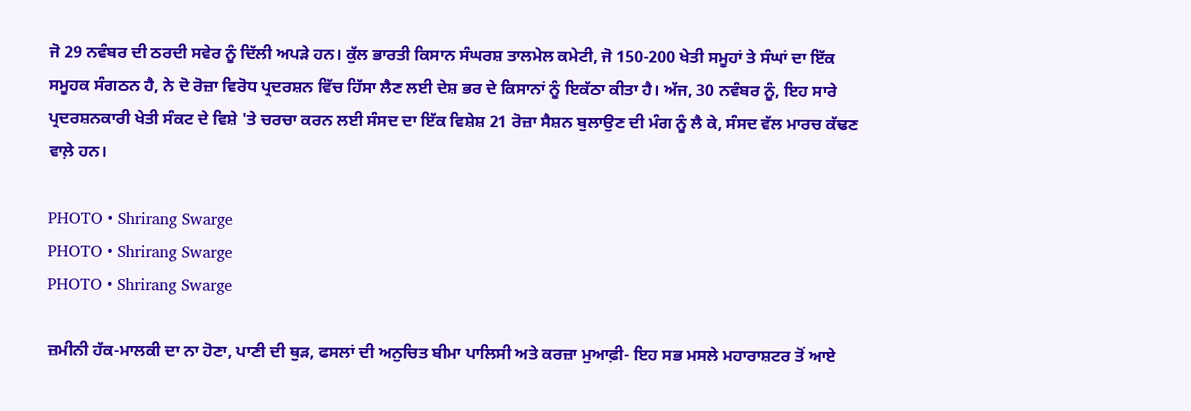ਜੋ 29 ਨਵੰਬਰ ਦੀ ਠਰਦੀ ਸਵੇਰ ਨੂੰ ਦਿੱਲੀ ਅਪੜੇ ਹਨ। ਕੁੱਲ ਭਾਰਤੀ ਕਿਸਾਨ ਸੰਘਰਸ਼ ਤਾਲਮੇਲ ਕਮੇਟੀ, ਜੋ 150-200 ਖੇਤੀ ਸਮੂਹਾਂ ਤੇ ਸੰਘਾਂ ਦਾ ਇੱਕ ਸਮੂਹਕ ਸੰਗਠਨ ਹੈ, ਨੇ ਦੋ ਰੋਜ਼ਾ ਵਿਰੋਧ ਪ੍ਰਦਰਸ਼ਨ ਵਿੱਚ ਹਿੱਸਾ ਲੈਣ ਲਈ ਦੇਸ਼ ਭਰ ਦੇ ਕਿਸਾਨਾਂ ਨੂੰ ਇਕੱਠਾ ਕੀਤਾ ਹੈ। ਅੱਜ, 30 ਨਵੰਬਰ ਨੂੰ, ਇਹ ਸਾਰੇ ਪ੍ਰਦਰਸ਼ਨਕਾਰੀ ਖੇਤੀ ਸੰਕਟ ਦੇ ਵਿਸ਼ੇ 'ਤੇ ਚਰਚਾ ਕਰਨ ਲਈ ਸੰਸਦ ਦਾ ਇੱਕ ਵਿਸ਼ੇਸ਼ 21 ਰੋਜ਼ਾ ਸੈਸ਼ਨ ਬੁਲਾਉਣ ਦੀ ਮੰਗ ਨੂੰ ਲੈ ਕੇ, ਸੰਸਦ ਵੱਲ ਮਾਰਚ ਕੱਢਣ ਵਾਲ਼ੇ ਹਨ।

PHOTO • Shrirang Swarge
PHOTO • Shrirang Swarge
PHOTO • Shrirang Swarge

ਜ਼ਮੀਨੀ ਹੱਕ-ਮਾਲਕੀ ਦਾ ਨਾ ਹੋਣਾ, ਪਾਣੀ ਦੀ ਥੁੜ, ਫਸਲਾਂ ਦੀ ਅਨੁਚਿਤ ਬੀਮਾ ਪਾਲਿਸੀ ਅਤੇ ਕਰਜ਼ਾ ਮੁਆਫ਼ੀ- ਇਹ ਸਭ ਮਸਲੇ ਮਹਾਰਾਸ਼ਟਰ ਤੋਂ ਆਏ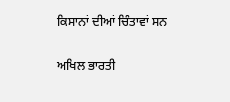ਕਿਸਾਨਾਂ ਦੀਆਂ ਚਿੰਤਾਵਾਂ ਸਨ

ਅਖਿਲ ਭਾਰਤੀ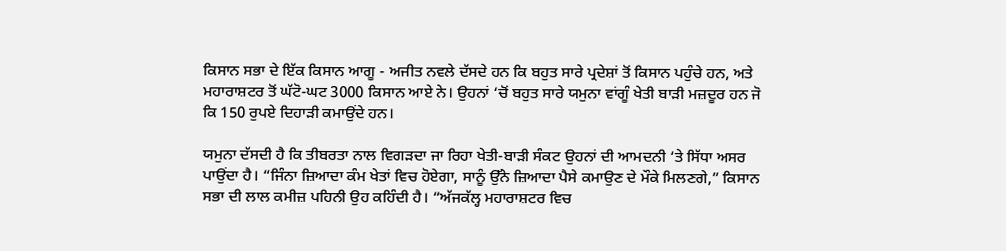ਕਿਸਾਨ ਸਭਾ ਦੇ ਇੱਕ ਕਿਸਾਨ ਆਗੂ - ਅਜੀਤ ਨਵਲੇ ਦੱਸਦੇ ਹਨ ਕਿ ਬਹੁਤ ਸਾਰੇ ਪ੍ਰਦੇਸ਼ਾਂ ਤੋਂ ਕਿਸਾਨ ਪਹੁੰਚੇ ਹਨ, ਅਤੇ ਮਹਾਰਾਸ਼ਟਰ ਤੋਂ ਘੱਟੋ-ਘਟ 3000 ਕਿਸਾਨ ਆਏ ਨੇ। ਉਹਨਾਂ ‘ਚੋਂ ਬਹੁਤ ਸਾਰੇ ਯਮੁਨਾ ਵਾਂਗੂੰ ਖੇਤੀ ਬਾੜੀ ਮਜ਼ਦੂਰ ਹਨ ਜੋ ਕਿ 150 ਰੁਪਏ ਦਿਹਾੜੀ ਕਮਾਉਂਦੇ ਹਨ।

ਯਮੁਨਾ ਦੱਸਦੀ ਹੈ ਕਿ ਤੀਬਰਤਾ ਨਾਲ ਵਿਗੜਦਾ ਜਾ ਰਿਹਾ ਖੇਤੀ-ਬਾੜੀ ਸੰਕਟ ਉਹਨਾਂ ਦੀ ਆਮਦਨੀ ‘ਤੇ ਸਿੱਧਾ ਅਸਰ ਪਾਉਂਦਾ ਹੈ। “ਜਿੰਨਾ ਜ਼ਿਆਦਾ ਕੰਮ ਖੇਤਾਂ ਵਿਚ ਹੋਏਗਾ, ਸਾਨੂੰ ਉੱਨੇ ਜ਼ਿਆਦਾ ਪੈਸੇ ਕਮਾਉਣ ਦੇ ਮੌਕੇ ਮਿਲਣਗੇ,” ਕਿਸਾਨ ਸਭਾ ਦੀ ਲਾਲ ਕਮੀਜ਼ ਪਹਿਨੀ ਉਹ ਕਹਿੰਦੀ ਹੈ। “ਅੱਜਕੱਲ੍ਹ ਮਹਾਰਾਸ਼ਟਰ ਵਿਚ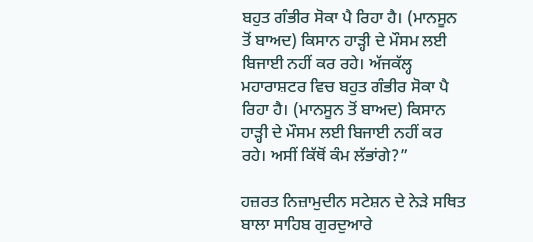ਬਹੁਤ ਗੰਭੀਰ ਸੋਕਾ ਪੈ ਰਿਹਾ ਹੈ। (ਮਾਨਸੂਨ ਤੋਂ ਬਾਅਦ) ਕਿਸਾਨ ਹਾੜ੍ਹੀ ਦੇ ਮੌਸਮ ਲਈ ਬਿਜਾਈ ਨਹੀਂ ਕਰ ਰਹੇ। ਅੱਜਕੱਲ੍ਹ ਮਹਾਰਾਸ਼ਟਰ ਵਿਚ ਬਹੁਤ ਗੰਭੀਰ ਸੋਕਾ ਪੈ ਰਿਹਾ ਹੈ। (ਮਾਨਸੂਨ ਤੋਂ ਬਾਅਦ) ਕਿਸਾਨ ਹਾੜ੍ਹੀ ਦੇ ਮੌਸਮ ਲਈ ਬਿਜਾਈ ਨਹੀਂ ਕਰ ਰਹੇ। ਅਸੀਂ ਕਿੱਥੋਂ ਕੰਮ ਲੱਭਾਂਗੇ?”

ਹਜ਼ਰਤ ਨਿਜ਼ਾਮੁਦੀਨ ਸਟੇਸ਼ਨ ਦੇ ਨੇੜੇ ਸਥਿਤ ਬਾਲਾ ਸਾਹਿਬ ਗੁਰਦੁਆਰੇ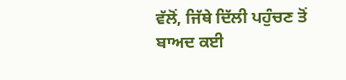ਵੱਲੋਂ, ਜਿੱਥੇ ਦਿੱਲੀ ਪਹੁੰਚਣ ਤੋਂ ਬਾਅਦ ਕਈ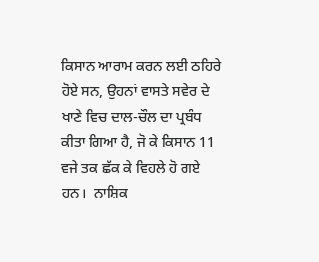ਕਿਸਾਨ ਆਰਾਮ ਕਰਨ ਲਈ ਠਹਿਰੇ ਹੋਏ ਸਨ, ਉਹਨਾਂ ਵਾਸਤੇ ਸਵੇਰ ਦੇ ਖਾਣੇ ਵਿਚ ਦਾਲ-ਚੌਲ ਦਾ ਪ੍ਰਬੰਧ ਕੀਤਾ ਗਿਆ ਹੈ, ਜੋ ਕੇ ਕਿਸਾਨ 11 ਵਜੇ ਤਕ ਛੱਕ ਕੇ ਵਿਹਲੇ ਹੋ ਗਏ ਹਨ।  ਨਾਸ਼ਿਕ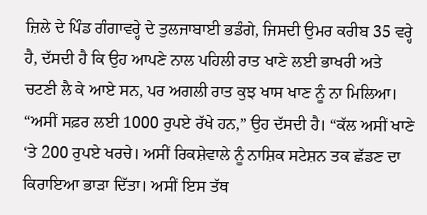ਜ਼ਿਲੇ ਦੇ ਪਿੰਡ ਗੰਗਾਵਰ੍ਹੇ ਦੇ ਤੁਲਜਾਬਾਈ ਭਡੰਗੇ, ਜਿਸਦੀ ਉਮਰ ਕਰੀਬ 35 ਵਰ੍ਹੇ ਹੈ, ਦੱਸਦੀ ਹੈ ਕਿ ਉਹ ਆਪਣੇ ਨਾਲ ਪਹਿਲੀ ਰਾਤ ਖਾਣੇ ਲਈ ਭਾਖਰੀ ਅਤੇ ਚਟਣੀ ਲੈ ਕੇ ਆਏ ਸਨ, ਪਰ ਅਗਲੀ ਰਾਤ ਕੁਝ ਖਾਸ ਖਾਣ ਨੂੰ ਨਾ ਮਿਲਿਆ।  “ਅਸੀਂ ਸਫ਼ਰ ਲਈ 1000 ਰੁਪਏ ਰੱਖੇ ਹਨ,” ਉਹ ਦੱਸਦੀ ਹੈ। “ਕੱਲ ਅਸੀਂ ਖਾਣੇ ‘ਤੇ 200 ਰੁਪਏ ਖਰਚੇ। ਅਸੀਂ ਰਿਕਸ਼ੇਵਾਲੇ ਨੂੰ ਨਾਸ਼ਿਕ ਸਟੇਸ਼ਨ ਤਕ ਛੱਡਣ ਦਾ ਕਿਰਾਇਆ ਭਾੜਾ ਦਿੱਤਾ। ਅਸੀਂ ਇਸ ਤੱਥ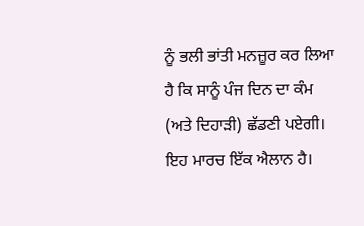ਨੂੰ ਭਲੀ ਭਾਂਤੀ ਮਨਜ਼ੂਰ ਕਰ ਲਿਆ ਹੈ ਕਿ ਸਾਨੂੰ ਪੰਜ ਦਿਨ ਦਾ ਕੰਮ (ਅਤੇ ਦਿਹਾੜੀ) ਛੱਡਣੀ ਪਏਗੀ। ਇਹ ਮਾਰਚ ਇੱਕ ਐਲਾਨ ਹੈ।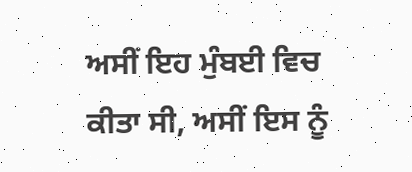ਅਸੀਂ ਇਹ ਮੁੰਬਈ ਵਿਚ ਕੀਤਾ ਸੀ, ਅਸੀਂ ਇਸ ਨੂੰ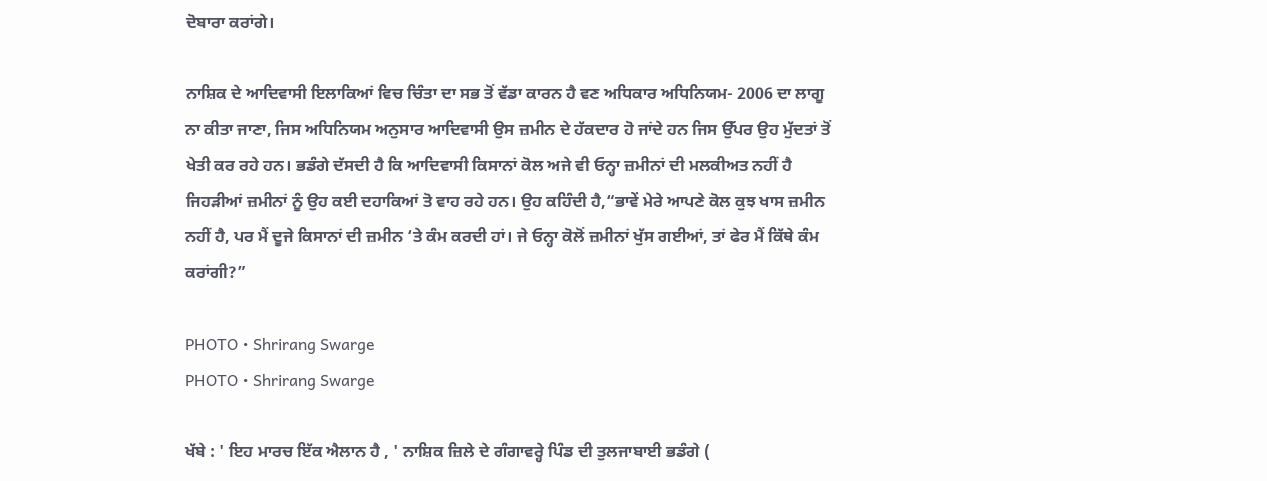ਦੋਬਾਰਾ ਕਰਾਂਗੇ।

ਨਾਸ਼ਿਕ ਦੇ ਆਦਿਵਾਸੀ ਇਲਾਕਿਆਂ ਵਿਚ ਚਿੰਤਾ ਦਾ ਸਭ ਤੋਂ ਵੱਡਾ ਕਾਰਨ ਹੈ ਵਣ ਅਧਿਕਾਰ ਅਧਿਨਿਯਮ- 2006 ਦਾ ਲਾਗੂ ਨਾ ਕੀਤਾ ਜਾਣਾ, ਜਿਸ ਅਧਿਨਿਯਮ ਅਨੁਸਾਰ ਆਦਿਵਾਸੀ ਉਸ ਜ਼ਮੀਨ ਦੇ ਹੱਕਦਾਰ ਹੋ ਜਾਂਦੇ ਹਨ ਜਿਸ ਉੱਪਰ ਉਹ ਮੁੱਦਤਾਂ ਤੋਂ ਖੇਤੀ ਕਰ ਰਹੇ ਹਨ। ਭਡੰਗੇ ਦੱਸਦੀ ਹੈ ਕਿ ਆਦਿਵਾਸੀ ਕਿਸਾਨਾਂ ਕੋਲ ਅਜੇ ਵੀ ਓਨ੍ਹਾ ਜ਼ਮੀਨਾਂ ਦੀ ਮਲਕੀਅਤ ਨਹੀਂ ਹੈ ਜਿਹੜੀਆਂ ਜ਼ਮੀਨਾਂ ਨੂੰ ਉਹ ਕਈ ਦਹਾਕਿਆਂ ਤੋ ਵਾਹ ਰਹੇ ਹਨ। ਉਹ ਕਹਿੰਦੀ ਹੈ,“ਭਾਵੇਂ ਮੇਰੇ ਆਪਣੇ ਕੋਲ ਕੁਝ ਖਾਸ ਜ਼ਮੀਨ ਨਹੀਂ ਹੈ, ਪਰ ਮੈਂ ਦੂਜੇ ਕਿਸਾਨਾਂ ਦੀ ਜ਼ਮੀਨ ‘ਤੇ ਕੰਮ ਕਰਦੀ ਹਾਂ। ਜੇ ਓਨ੍ਹਾ ਕੋਲੋਂ ਜ਼ਮੀਨਾਂ ਖੁੱਸ ਗਈਆਂ, ਤਾਂ ਫੇਰ ਮੈਂ ਕਿੱਥੇ ਕੰਮ ਕਰਾਂਗੀ?”

PHOTO • Shrirang Swarge
PHOTO • Shrirang Swarge

ਖੱਬੇ : ' ਇਹ ਮਾਰਚ ਇੱਕ ਐਲਾਨ ਹੈ , ' ਨਾਸ਼ਿਕ ਜ਼ਿਲੇ ਦੇ ਗੰਗਾਵਰ੍ਹੇ ਪਿੰਡ ਦੀ ਤੁਲਜਾਬਾਈ ਭਡੰਗੇ (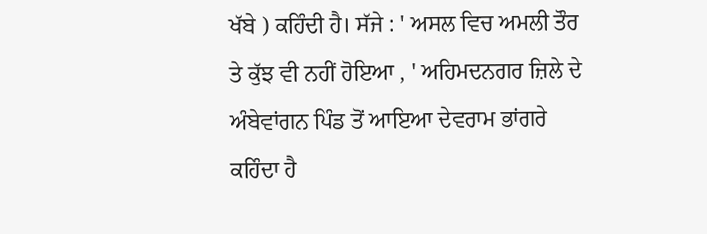ਖੱਬੇ ) ਕਹਿੰਦੀ ਹੈ। ਸੱਜੇ : ' ਅਸਲ ਵਿਚ ਅਮਲੀ ਤੌਰ ਤੇ ਕੁੱਝ ਵੀ ਨਹੀਂ ਹੋਇਆ , ' ਅਹਿਮਦਨਗਰ ਜ਼ਿਲੇ ਦੇ ਅੰਬੇਵਾਂਗਨ ਪਿੰਡ ਤੋਂ ਆਇਆ ਦੇਵਰਾਮ ਭਾਂਗਰੇ ਕਹਿੰਦਾ ਹੈ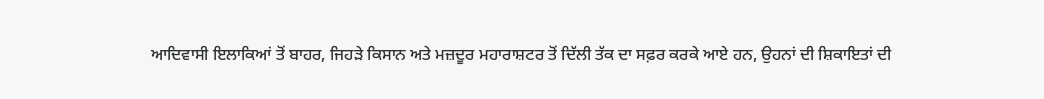ਆਦਿਵਾਸੀ ਇਲਾਕਿਆਂ ਤੋਂ ਬਾਹਰ, ਜਿਹੜੇ ਕਿਸਾਨ ਅਤੇ ਮਜ਼ਦੂਰ ਮਹਾਰਾਸ਼ਟਰ ਤੋਂ ਦਿੱਲੀ ਤੱਕ ਦਾ ਸਫ਼ਰ ਕਰਕੇ ਆਏ ਹਨ, ਉਹਨਾਂ ਦੀ ਸ਼ਿਕਾਇਤਾਂ ਦੀ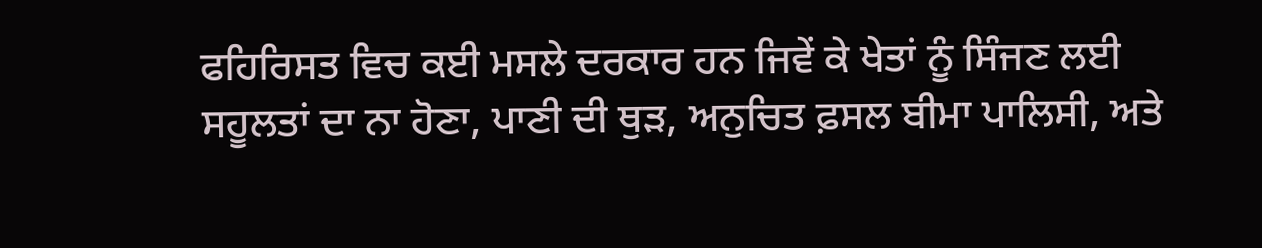ਫਹਿਰਿਸਤ ਵਿਚ ਕਈ ਮਸਲੇ ਦਰਕਾਰ ਹਨ ਜਿਵੇਂ ਕੇ ਖੇਤਾਂ ਨੂੰ ਸਿੰਜਣ ਲਈ ਸਹੂਲਤਾਂ ਦਾ ਨਾ ਹੋਣਾ, ਪਾਣੀ ਦੀ ਥੁੜ, ਅਨੁਚਿਤ ਫ਼ਸਲ ਬੀਮਾ ਪਾਲਿਸੀ, ਅਤੇ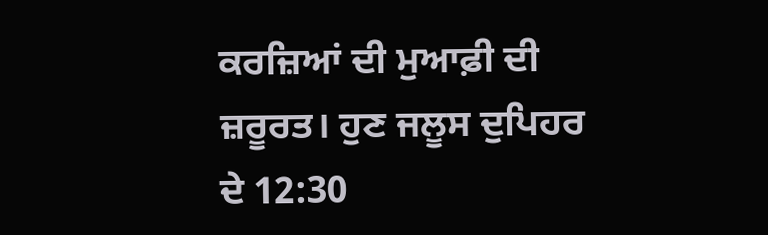ਕਰਜ਼ਿਆਂ ਦੀ ਮੁਆਫ਼ੀ ਦੀ ਜ਼ਰੂਰਤ। ਹੁਣ ਜਲੂਸ ਦੁਪਿਹਰ ਦੇ 12:30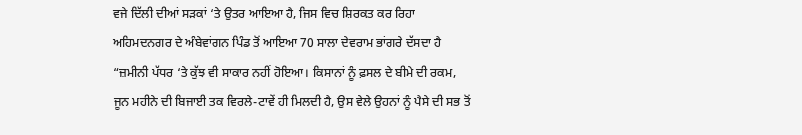ਵਜੇ ਦਿੱਲੀ ਦੀਆਂ ਸੜਕਾਂ ‘ਤੇ ਉਤਰ ਆਇਆ ਹੈ, ਜਿਸ ਵਿਚ ਸ਼ਿਰਕਤ ਕਰ ਰਿਹਾ ਅਹਿਮਦਨਗਰ ਦੇ ਅੰਬੇਵਾਂਗਨ ਪਿੰਡ ਤੋਂ ਆਇਆ 70 ਸਾਲਾ ਦੇਵਰਾਮ ਭਾਂਗਰੇ ਦੱਸਦਾ ਹੈ “ਜ਼ਮੀਨੀ ਪੱਧਰ ‘ਤੇ ਕੁੱਝ ਵੀ ਸਾਕਾਰ ਨਹੀਂ ਹੋਇਆ। ਕਿਸਾਨਾਂ ਨੂੰ ਫ਼ਸਲ ਦੇ ਬੀਮੇ ਦੀ ਰਕਮ, ਜੂਨ ਮਹੀਨੇ ਦੀ ਬਿਜਾਈ ਤਕ ਵਿਰਲੇ-ਟਾਵੇਂ ਹੀ ਮਿਲਦੀ ਹੈ, ਉਸ ਵੇਲੇ ਉਹਨਾਂ ਨੂੰ ਪੈਸੇ ਦੀ ਸਭ ਤੋਂ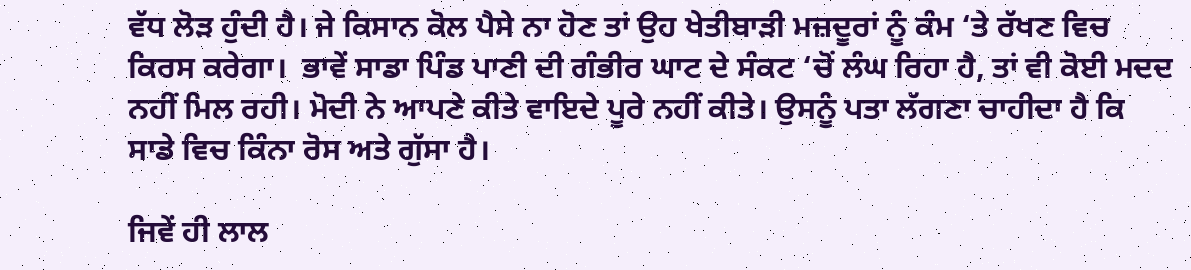ਵੱਧ ਲੋੜ ਹੁੰਦੀ ਹੈ। ਜੇ ਕਿਸਾਨ ਕੋਲ ਪੈਸੇ ਨਾ ਹੋਣ ਤਾਂ ਉਹ ਖੇਤੀਬਾੜੀ ਮਜ਼ਦੂਰਾਂ ਨੂੰ ਕੰਮ ‘ਤੇ ਰੱਖਣ ਵਿਚ ਕਿਰਸ ਕਰੇਗਾ।  ਭਾਵੇਂ ਸਾਡਾ ਪਿੰਡ ਪਾਣੀ ਦੀ ਗੰਭੀਰ ਘਾਟ ਦੇ ਸੰਕਟ ‘ਚੋਂ ਲੰਘ ਰਿਹਾ ਹੈ, ਤਾਂ ਵੀ ਕੋਈ ਮਦਦ ਨਹੀਂ ਮਿਲ ਰਹੀ। ਮੋਦੀ ਨੇ ਆਪਣੇ ਕੀਤੇ ਵਾਇਦੇ ਪੂਰੇ ਨਹੀਂ ਕੀਤੇ। ਉਸਨੂੰ ਪਤਾ ਲੱਗਣਾ ਚਾਹੀਦਾ ਹੈ ਕਿ ਸਾਡੇ ਵਿਚ ਕਿੰਨਾ ਰੋਸ ਅਤੇ ਗੁੱਸਾ ਹੈ।

ਜਿਵੇਂ ਹੀ ਲਾਲ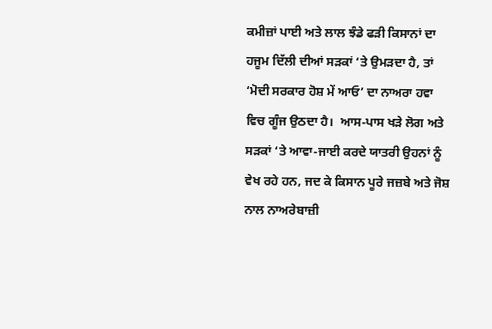ਕਮੀਜ਼ਾਂ ਪਾਈ ਅਤੇ ਲਾਲ ਝੰਡੇ ਫੜੀ ਕਿਸਾਨਾਂ ਦਾ ਹਜੂਮ ਦਿੱਲੀ ਦੀਆਂ ਸੜਕਾਂ ‘ਤੇ ਉਮੜਦਾ ਹੈ, ਤਾਂ ‘ਮੋਦੀ ਸਰਕਾਰ ਹੋਸ਼ ਮੇਂ ਆਓ’ ਦਾ ਨਾਅਰਾ ਹਵਾ ਵਿਚ ਗੂੰਜ ਉਠਦਾ ਹੈ।  ਆਸ-ਪਾਸ ਖੜੇ ਲੋਗ ਅਤੇ ਸੜਕਾਂ ‘ਤੇ ਆਵਾ-ਜਾਈ ਕਰਦੇ ਯਾਤਰੀ ਉਹਨਾਂ ਨੂੰ ਵੇਖ ਰਹੇ ਹਨ, ਜਦ ਕੇ ਕਿਸਾਨ ਪੂਰੇ ਜਜ਼ਬੇ ਅਤੇ ਜੋਸ਼ ਨਾਲ ਨਾਅਰੇਬਾਜ਼ੀ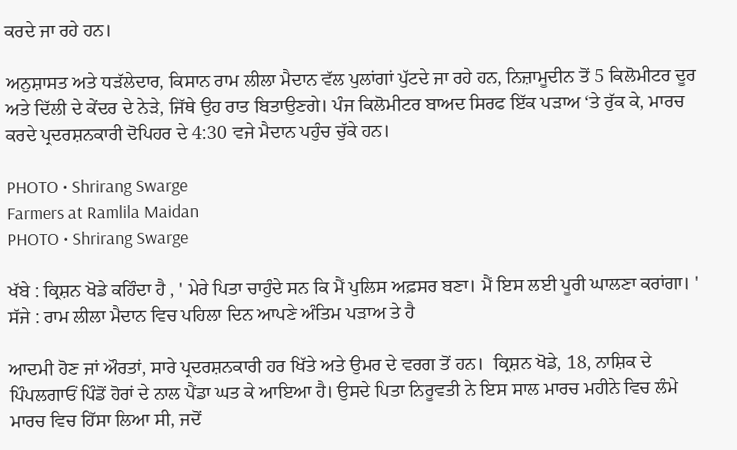ਕਰਦੇ ਜਾ ਰਹੇ ਹਨ।

ਅਨੁਸ਼ਾਸਤ ਅਤੇ ਧੜੱਲੇਦਾਰ, ਕਿਸਾਨ ਰਾਮ ਲੀਲਾ ਮੈਦਾਨ ਵੱਲ ਪੁਲਾਂਗਾਂ ਪੁੱਟਦੇ ਜਾ ਰਹੇ ਹਨ, ਨਿਜ਼ਾਮੂਦੀਨ ਤੋਂ 5 ਕਿਲੋਮੀਟਰ ਦੂਰ ਅਤੇ ਦਿੱਲੀ ਦੇ ਕੇਂਦਰ ਦੇ ਨੇੜੇ, ਜਿੱਥੇ ਉਹ ਰਾਤ ਬਿਤਾਉਣਗੇ। ਪੰਜ ਕਿਲੋਮੀਟਰ ਬਾਅਦ ਸਿਰਫ ਇੱਕ ਪੜਾਅ ‘ਤੇ ਰੁੱਕ ਕੇ, ਮਾਰਚ ਕਰਦੇ ਪ੍ਰਦਰਸ਼ਨਕਾਰੀ ਦੋਪਿਹਰ ਦੇ 4:30 ਵਜੇ ਮੈਦਾਨ ਪਹੁੰਚ ਚੁੱਕੇ ਹਨ।

PHOTO • Shrirang Swarge
Farmers at Ramlila Maidan
PHOTO • Shrirang Swarge

ਖੱਬੇ : ਕ੍ਰਿਸ਼ਨ ਖੋਡੇ ਕਹਿੰਦਾ ਹੈ , ' ਮੇਰੇ ਪਿਤਾ ਚਾਹੁੰਦੇ ਸਨ ਕਿ ਮੈਂ ਪੁਲਿਸ ਅਫ਼ਸਰ ਬਣਾ। ਮੈਂ ਇਸ ਲਈ ਪੂਰੀ ਘਾਲਣਾ ਕਰਾਂਗਾ। ' ਸੱਜੇ : ਰਾਮ ਲੀਲਾ ਮੈਦਾਨ ਵਿਚ ਪਹਿਲਾ ਦਿਨ ਆਪਣੇ ਅੰਤਿਮ ਪੜਾਅ ਤੇ ਹੈ

ਆਦਮੀ ਹੋਣ ਜਾਂ ਔਰਤਾਂ, ਸਾਰੇ ਪ੍ਰਦਰਸ਼ਨਕਾਰੀ ਹਰ ਖਿੱਤੇ ਅਤੇ ਉਮਰ ਦੇ ਵਰਗ ਤੋਂ ਹਨ।  ਕ੍ਰਿਸ਼ਨ ਖੋਡੇ, 18, ਨਾਸ਼ਿਕ ਦੇ ਪਿੰਪਲਗਾਓਂ ਪਿੰਡੋਂ ਹੋਰਾਂ ਦੇ ਨਾਲ ਪੈਂਡਾ ਘਤ ਕੇ ਆਇਆ ਹੈ। ਉਸਦੇ ਪਿਤਾ ਨਿਰੂਵਤੀ ਨੇ ਇਸ ਸਾਲ ਮਾਰਚ ਮਹੀਨੇ ਵਿਚ ਲੰਮੇ ਮਾਰਚ ਵਿਚ ਹਿੱਸਾ ਲਿਆ ਸੀ, ਜਦੋਂ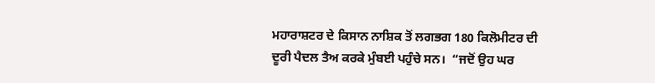ਮਹਾਰਾਸ਼ਟਰ ਦੇ ਕਿਸਾਨ ਨਾਸ਼ਿਕ ਤੋਂ ਲਗਭਗ 180 ਕਿਲੋਮੀਟਰ ਦੀ ਦੂਰੀ ਪੈਦਲ ਤੈਅ ਕਰਕੇ ਮੁੰਬਈ ਪਹੁੰਚੇ ਸਨ।  “ਜਦੋਂ ਉਹ ਘਰ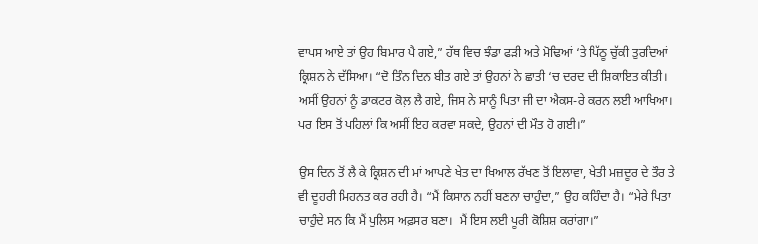ਵਾਪਸ ਆਏ ਤਾਂ ਉਹ ਬਿਮਾਰ ਪੈ ਗਏ,” ਹੱਥ ਵਿਚ ਝੰਡਾ ਫੜੀ ਅਤੇ ਮੋਢਿਆਂ ‘ਤੇ ਪਿੱਠੂ ਚੁੱਕੀ ਤੁਰਦਿਆਂ ਕ੍ਰਿਸ਼ਨ ਨੇ ਦੱਸਿਆ। “ਦੋ ਤਿੰਨ ਦਿਨ ਬੀਤ ਗਏ ਤਾਂ ਉਹਨਾਂ ਨੇ ਛਾਤੀ ‘ਚ ਦਰਦ ਦੀ ਸ਼ਿਕਾਇਤ ਕੀਤੀ। ਅਸੀਂ ਉਹਨਾਂ ਨੂੰ ਡਾਕਟਰ ਕੋਲ਼ ਲੈ ਗਏ, ਜਿਸ ਨੇ ਸਾਨੂੰ ਪਿਤਾ ਜੀ ਦਾ ਐਕਸ-ਰੇ ਕਰਨ ਲਈ ਆਖਿਆ। ਪਰ ਇਸ ਤੋਂ ਪਹਿਲਾਂ ਕਿ ਅਸੀਂ ਇਹ ਕਰਵਾ ਸਕਦੇ, ਉਹਨਾਂ ਦੀ ਮੌਤ ਹੋ ਗਈ।”

ਉਸ ਦਿਨ ਤੋਂ ਲੈ ਕੇ ਕ੍ਰਿਸ਼ਨ ਦੀ ਮਾਂ ਆਪਣੇ ਖੇਤ ਦਾ ਖਿਆਲ ਰੱਖਣ ਤੋਂ ਇਲਾਵਾ, ਖੇਤੀ ਮਜ਼ਦੂਰ ਦੇ ਤੌਰ ਤੇ ਵੀ ਦੂਹਰੀ ਮਿਹਨਤ ਕਰ ਰਹੀ ਹੈ। “ਮੈਂ ਕਿਸਾਨ ਨਹੀਂ ਬਣਨਾ ਚਾਹੁੰਦਾ,” ਉਹ ਕਹਿੰਦਾ ਹੈ। “ਮੇਰੇ ਪਿਤਾ ਚਾਹੁੰਦੇ ਸਨ ਕਿ ਮੈਂ ਪੁਲਿਸ ਅਫ਼ਸਰ ਬਣਾ।  ਮੈਂ ਇਸ ਲਈ ਪੂਰੀ ਕੋਸ਼ਿਸ਼ ਕਰਾਂਗਾ।”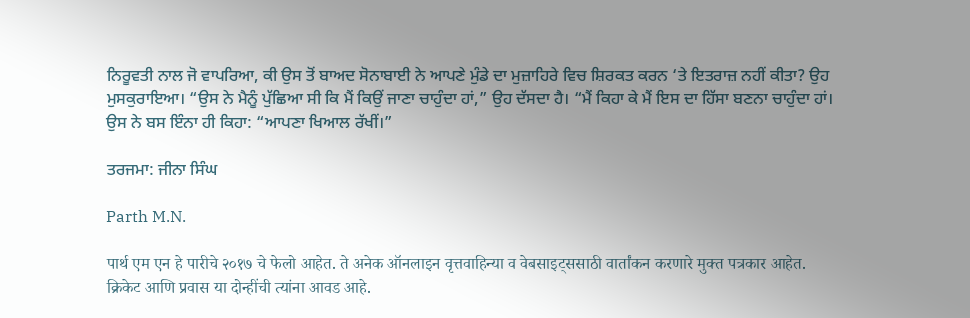ਨਿਰੂਵਤੀ ਨਾਲ ਜੋ ਵਾਪਰਿਆ, ਕੀ ਉਸ ਤੋਂ ਬਾਅਦ ਸੋਨਾਬਾਈ ਨੇ ਆਪਣੇ ਮੁੰਡੇ ਦਾ ਮੁਜ਼ਾਹਿਰੇ ਵਿਚ ਸ਼ਿਰਕਤ ਕਰਨ ‘ਤੇ ਇਤਰਾਜ਼ ਨਹੀਂ ਕੀਤਾ? ਉਹ ਮੁਸਕੁਰਾਇਆ। “ਉਸ ਨੇ ਮੈਨੂੰ ਪੁੱਛਿਆ ਸੀ ਕਿ ਮੈਂ ਕਿਉਂ ਜਾਣਾ ਚਾਹੁੰਦਾ ਹਾਂ,” ਉਹ ਦੱਸਦਾ ਹੈ। “ਮੈਂ ਕਿਹਾ ਕੇ ਮੈਂ ਇਸ ਦਾ ਹਿੱਸਾ ਬਣਨਾ ਚਾਹੁੰਦਾ ਹਾਂ। ਉਸ ਨੇ ਬਸ ਇੰਨਾ ਹੀ ਕਿਹਾ: “ਆਪਣਾ ਖਿਆਲ ਰੱਖੀਂ।”

ਤਰਜਮਾ: ਜੀਨਾ ਸਿੰਘ

Parth M.N.

पार्थ एम एन हे पारीचे २०१७ चे फेलो आहेत. ते अनेक ऑनलाइन वृत्तवाहिन्या व वेबसाइट्ससाठी वार्तांकन करणारे मुक्त पत्रकार आहेत. क्रिकेट आणि प्रवास या दोन्हींची त्यांना आवड आहे.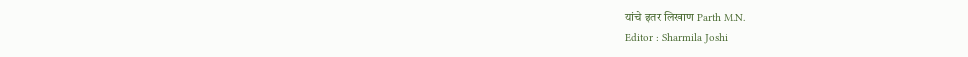यांचे इतर लिखाण Parth M.N.
Editor : Sharmila Joshi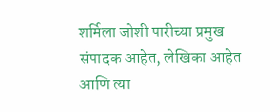शर्मिला जोशी पारीच्या प्रमुख संपादक आहेत, लेखिका आहेत आणि त्या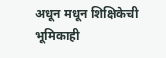अधून मधून शिक्षिकेची भूमिकाही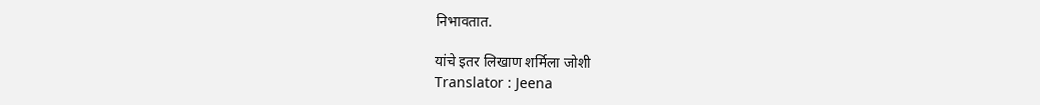निभावतात.

यांचे इतर लिखाण शर्मिला जोशी
Translator : Jeena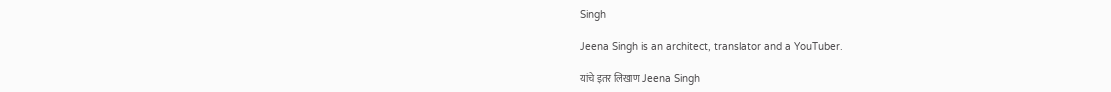Singh

Jeena Singh is an architect, translator and a YouTuber.

यांचे इतर लिखाण Jeena Singh